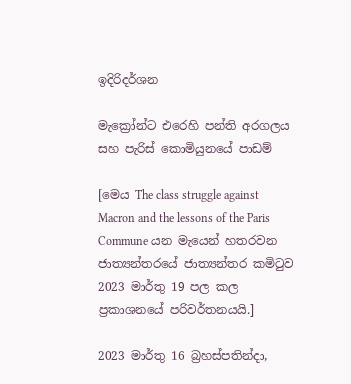ඉදිරිදර්ශන

මැක්‍රෝන්ට එරෙහි පන්ති අරගලය සහ පැරිස් කොමියුනයේ පාඩම්

[මෙය The class struggle against Macron and the lessons of the Paris Commune යන මැයෙන් හතරවන ජාත්‍යන්තරයේ ජාත්‍යන්තර කමිටුව 2023 මාර්තු 19 පල කල ප්‍රකාශනයේ පරිවර්තනයයි.]

2023 මාර්තු 16 බ්‍රහස්පතින්දා,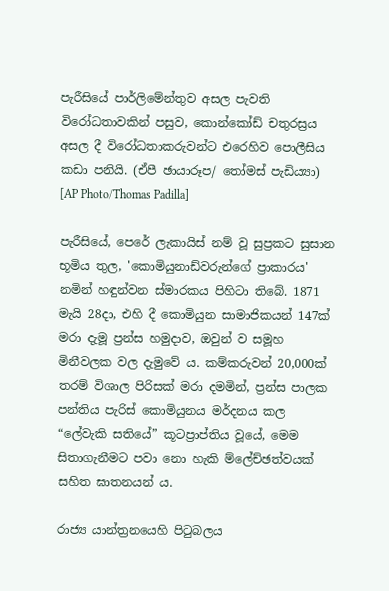පැරීසියේ පාර්ලිමේන්තුව අසල පැවති විරෝධතාවකින් පසුව, කොන්කෝඩ් චතුරස්‍රය අසල දී විරෝධතාකරුවන්ට එරෙහිව පොලීසිය කඩා පනියි. (ඒපී ඡායාරූප/ තෝමස් පැඩිය්‍යා) [AP Photo/Thomas Padilla]

පැරීසියේ, පෙරේ ලැකායිස් නම් වූ සුප්‍රකට සුසාන භූමිය තුල, 'කොමියුනාඩ්වරුන්ගේ ප්‍රාකාරය' නමින් හඳුන්වන ස්මාරකය පිහිටා තිබේ. 1871 මැයි 28දා, එහි දී කොමියුන සාමාජිකයන් 147ක් මරා දැමූ ප්‍රන්ස හමුදාව, ඔවුන් ව සමූහ මිනීවලක වල දැමුවේ ය. කම්කරුවන් 20,000ක් තරම් විශාල පිරිසක් මරා දමමින්, ප්‍රන්ස පාලක පන්තිය පැරිස් කොමියුනය මර්දනය කල “ලේවැකි සතියේ” කූටප්‍රාප්තිය වූයේ, මෙම සිතාගැනීමට පවා නො හැකි ම්ලේච්ඡත්වයක් සහිත ඝාතනයන් ය.

රාජ්‍ය යාන්ත්‍රනයෙහි පිටුබලය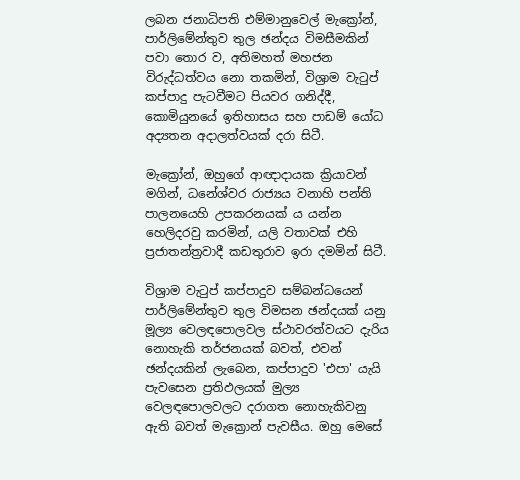ලබන ජනාධිපති එම්මානුවෙල් මැක්‍රෝන්, පාර්ලිමේන්තුව තුල ඡන්දය විමසීමකින් පවා තොර ව, අතිමහත් මහජන විරුද්ධත්වය නො තකමින්, විශ්‍රාම වැටුප් කප්පාදු පැටවීමට පියවර ගනිද්දී, කොමියුනයේ ඉතිහාසය සහ පාඩම් යෝධ අද්‍යතන අදාලත්වයක් දරා සිටී.

මැක්‍රෝන්, ඔහුගේ ආඥාදායක ක්‍රියාවන් මගින්, ධනේශ්වර රාජ්‍යය වනාහි පන්ති පාලනයෙහි උපකරනයක්‍ ය යන්න හෙලිදරවු කරමින්, යලි වතාවක් එහි ප්‍රජාතන්ත්‍රවාදී කඩතුරාව ඉරා දමමින් සිටී.

විශ්‍රාම වැටුප් කප්පාදුව සම්බන්ධයෙන් පාර්ලිමේන්තුව තුල විමසන ඡන්දයක් යනු මූල්‍ය වෙලඳපොලවල ස්ථාවරත්වයට දැරිය නොහැකි තර්ජනයක් බවත්, එවන් ඡන්දයකින් ලැබෙන, කප්පාදුව 'එපා' යැයි පැවසෙන ප්‍රතිඵලයක් මුල්‍ය වෙලඳපොලවලට දරාගත නොහැකිවනු ඇති බවත් මැක්‍රොන් පැවසීය. ඔහු මෙසේ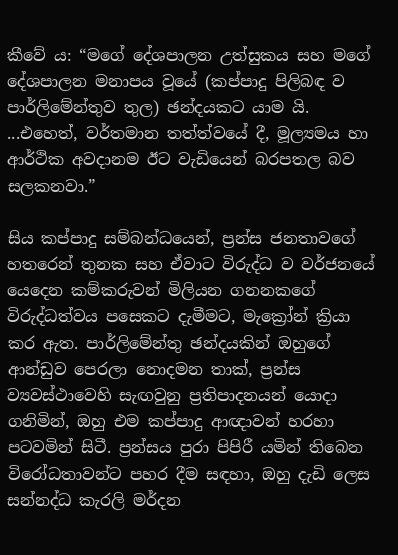කීවේ ය: “මගේ දේශපාලන උත්සුකය සහ මගේ දේශපාලන මනාපය වූයේ (කප්පාදු පිලිබඳ ව පාර්ලිමේන්තුව තුල) ඡන්දයකට යාම යි. ...එහෙත්, වර්තමාන තත්ත්වයේ දී, මූල්‍යමය හා ආර්ථික අවදානම ඊට වැඩියෙන් බරපතල බව සලකනවා.”

සිය කප්පාදු සම්බන්ධයෙන්, ප්‍රන්ස ජනතාවගේ හතරෙන් තුනක සහ ඒවාට විරුද්ධ ව වර්ජනයේ යෙදෙන කම්කරුවන් මිලියන ගනනකගේ විරුද්ධත්වය පසෙකට දැමීමට, මැක්‍රෝන් ක්‍රියා කර ඇත. පාර්ලිමේන්තු ඡන්දයකින් ඔහුගේ ආන්ඩුව පෙරලා නොදමන තාක්, ප්‍රන්ස ව්‍යවස්ථාවෙහි සැඟවුනු ප්‍රතිපාදනයන් යොදා ගනිමින්, ඔහු එම කප්පාදු ආඥාවන් හරහා පටවමින් සිටී. ප්‍රන්සය පුරා පිපිරී යමින් තිබෙන විරෝධතාවන්ට පහර දීම සඳහා, ඔහු දැඩි ලෙස සන්නද්ධ කැරලි මර්දන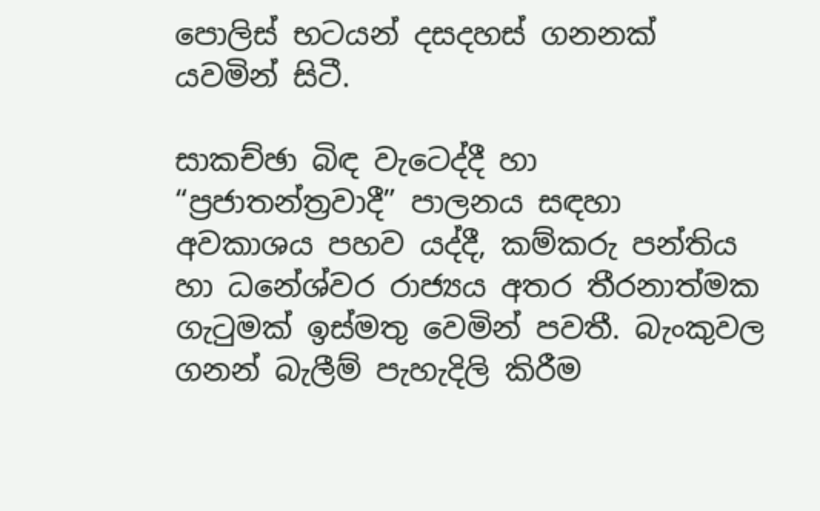පොලිස් භටයන් දසදහස් ගනනක් යවමින් සිටී.

සාකච්ඡා බිඳ වැටෙද්දී හා “ප්‍රජාතන්ත්‍රවාදී” පාලනය සඳහා අවකාශය පහව යද්දී, කම්කරු පන්තිය හා ධනේශ්වර රාජ්‍යය අතර තීරනාත්මක ගැටුමක් ඉස්මතු වෙමින් පවතී. බැංකුවල ගනන් බැලීම් පැහැදිලි කිරීම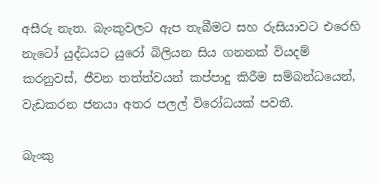අසීරු නැත. බැංකුවලට ඇප තැබීමට සහ රුසියාවට එරෙහි නැටෝ යුද්ධයට යුරෝ බිලියන සිය ගනනක් වියදම් කරනුවස්, ජීවන තත්ත්වයන් කප්පාදු කිරීම සම්බන්ධයෙන්, වැඩකරන ජනයා අතර පලල් විරෝධයක් පවතී.

බැංකු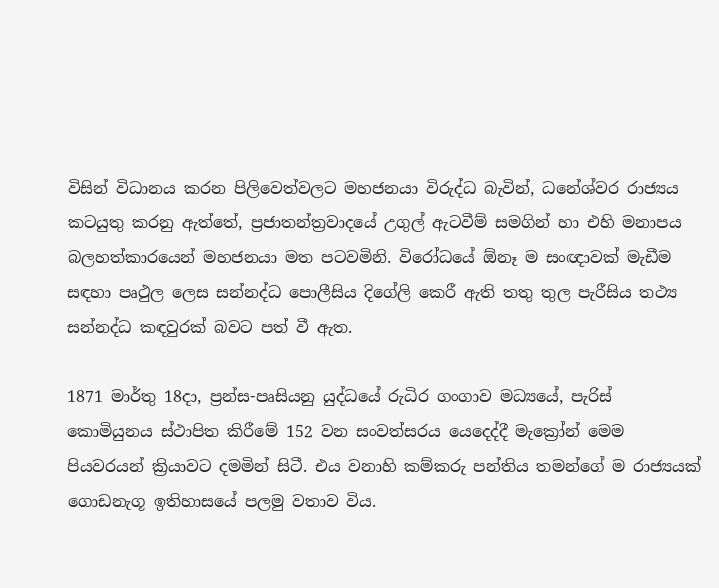විසින් විධානය කරන පිලිවෙත්වලට මහජනයා විරුද්ධ බැවින්, ධනේශ්වර රාජ්‍යය කටයුතු කරනු ඇත්තේ, ප්‍රජාතන්ත්‍රවාදයේ උගුල් ඇටවීම් සමගින් හා එහි මනාපය බලහත්කාරයෙන් මහජනයා මත පටවමිනි. විරෝධයේ ඕනෑ ම සංඥාවක් මැඩීම සඳහා පෘථුල ලෙස සන්නද්ධ පොලීසිය දිගේලි කෙරී ඇති තතු තුල පැරීසිය තථ්‍ය සන්නද්ධ කඳවුරක් බවට පත් වී ඇත.

1871 මාර්තු 18දා, ප්‍රන්ස-පෘසියනු යුද්ධයේ රුධිර ගංගාව මධ්‍යයේ, පැරිස් කොමියුනය ස්ථාපිත කිරීමේ 152 වන සංවත්සරය යෙදෙද්දී මැක්‍රෝන් මෙම පියවරයන් ක්‍රියාවට දමමින් සිටී. එය වනාහි කම්කරු පන්තිය තමන්ගේ ම රාජ්‍යයක් ගොඩනැගූ ඉතිහාසයේ පලමු වතාව විය.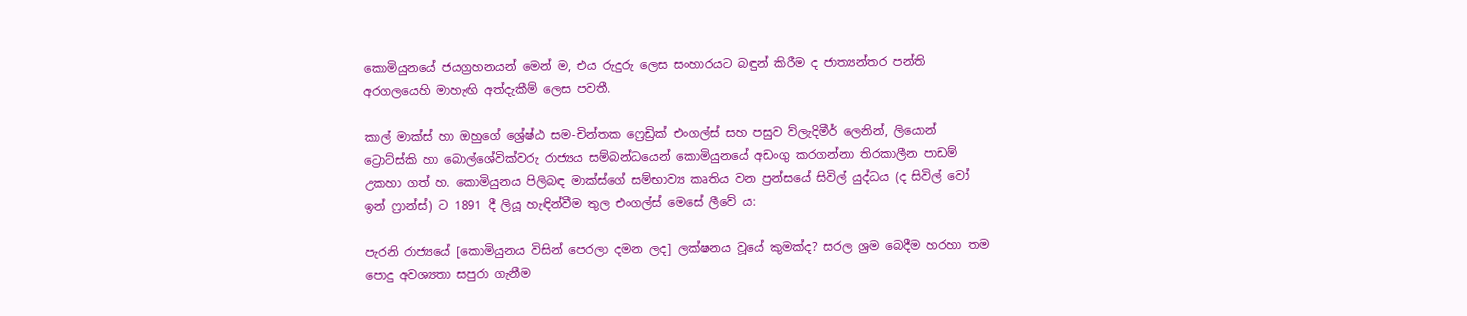කොමියුනයේ ජයග්‍රහනයන් මෙන් ම, එය රුදුරු ලෙස සංහාරයට බඳුන් කිරීම ද ජාත්‍යන්තර පන්ති අරගලයෙහි මාහැඟි අත්දැකීම් ලෙස පවතී.

කාල් මාක්ස් හා ඔහුගේ ශ්‍රේෂ්ඨ සම-චින්තක ෆ්‍රෙඩ්‍රික් එංගල්ස් සහ පසුව ව්ලැදිමීර් ලෙනින්, ලියොන් ට්‍රොට්ස්කි හා බොල්ශේවික්වරු රාජ්‍යය සම්බන්ධයෙන් කොමියුනයේ අඩංගු කරගන්නා තිරකාලීන පාඩම් උකහා ගත් හ. කොමියුනය පිලිබඳ මාක්ස්ගේ සම්භාව්‍ය කෘතිය වන ප්‍රන්සයේ සිවිල් යුද්ධය (ද සිවිල් වෝ ඉන් ෆ්‍රාන්ස්) ට 1891 දී ලියූ හැඳින්වීම තුල එංගල්ස් මෙසේ ලීවේ ය:

පැරනි රාජ්‍යයේ [කොමියුනය විසින් පෙරලා දමන ලද] ලක්ෂනය වූයේ කුමක්ද? සරල ශ්‍රම බෙදීම හරහා තම පොදු අවශ්‍යතා සපුරා ගැනීම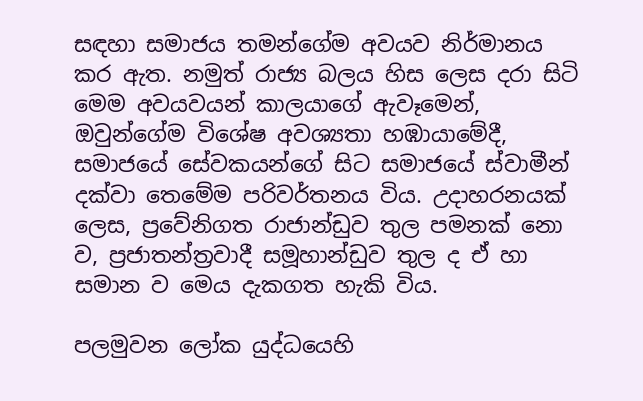සඳහා සමාජය තමන්ගේම අවයව නිර්මානය කර ඇත. නමුත් රාජ්‍ය බලය හිස ලෙස දරා සිටි මෙම අවයවයන් කාලයාගේ ඇවෑමෙන්, ඔවුන්ගේම විශේෂ අවශ්‍යතා හඹායාමේදී, සමාජයේ සේවකයන්ගේ සිට සමාජයේ ස්වාමීන් දක්වා තෙමේම පරිවර්තනය විය. උදාහරනයක් ලෙස, ප්‍රවේනිගත රාජාන්ඩුව තුල පමනක් නො ව, ප්‍රජාතන්ත්‍රවාදී සමූහාන්ඩුව තුල ද ඒ හා සමාන ව මෙය දැකගත හැකි විය.

පලමුවන ලෝක යුද්ධයෙහි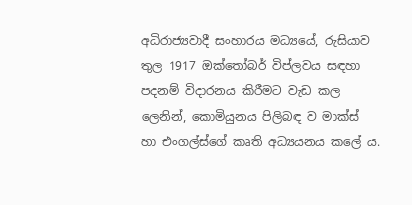අධිරාජ්‍යවාදී සංහාරය මධ්‍යයේ, රුසියාව තුල 1917 ඔක්තෝබර් විප්ලවය සඳහා පදනම් විදාරනය කිරීමට වැඩ කල ලෙනින්, කොමියුනය පිලිබඳ ව මාක්ස් හා එංගල්ස්ගේ කෘති අධ්‍යයනය කලේ ය.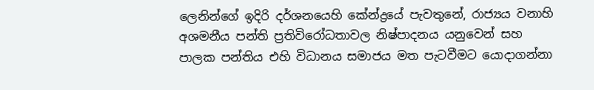ලෙනින්ගේ ඉදිරි දර්ශනයෙහි කේන්ද්‍රයේ පැවතුනේ, රාජ්‍යය වනාහි අශමනීය පන්ති ප්‍රතිවිරෝධතාවල නිෂ්පාදනය යනුවෙන් සහ පාලක පන්තිය එහි විධානය සමාජය මත පැටවීමට යොදාගන්නා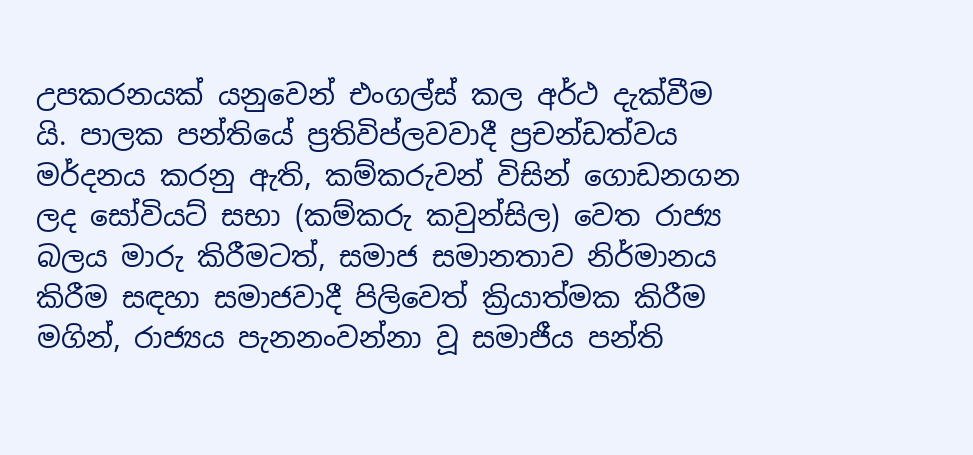උපකරනයක් යනුවෙන් එංගල්ස් කල අර්ථ දැක්වීම යි. පාලක පන්තියේ ප්‍රතිවිප්ලවවාදී ප්‍රචන්ඩත්වය මර්දනය කරනු ඇති, කම්කරුවන් විසින් ගොඩනගන ලද සෝවියට් සභා (කම්කරු කවුන්සිල) වෙත රාජ්‍ය බලය මාරු කිරීමටත්, සමාජ සමානතාව නිර්මානය කිරීම සඳහා සමාජවාදී පිලිවෙත් ක්‍රියාත්මක කිරීම මගින්, රාජ්‍යය පැනනංවන්නා වූ සමාජීය පන්ති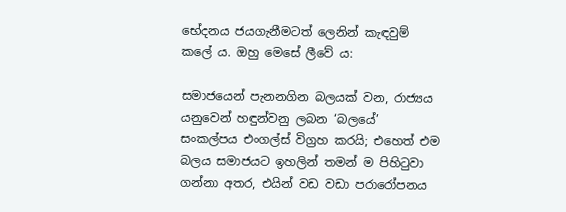භේදනය ජයගැනීමටත් ලෙනින් කැඳවුම් කලේ ය. ඔහු මෙසේ ලීවේ ය:

සමාජයෙන් පැනනගින බලයක් වන, රාජ්‍යය යනුවෙන් හඳුන්වනු ලබන ‘බලයේ’ සංකල්පය එංගල්ස් විග්‍රහ කරයි; එහෙත් එම බලය සමාජයට ඉහලින් තමන් ම පිහිටුවා ගන්නා අතර, එයින් වඩ වඩා පරාරෝපනය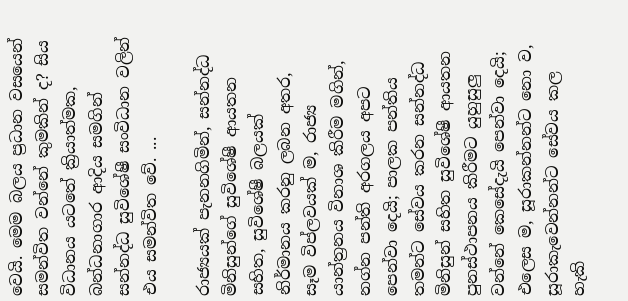වෙයි. මෙම බලය ප්‍රධාන වසයෙන් සමන්විත වන්නේ කුමකින් ද? සිය විධානය යටතේ ක්‍රියාත්මක, බන්ධනාගාර ආදිය සමගින් සන්නද්ධ සුවිශේෂී සංවිධාන වලින් එය සමන්විත වේ. ...

රාජ්‍යයක් පැනනගිමින්, සන්නද්ධ මිනිසුන්ගේ සුවිශේෂී ආයතන සහිත, සුවිශේෂී බලයක් නිර්මානය කරනු ලබන අතර, සෑම විප්ලවයක් ම, රාජ්‍ය යාන්ත්‍රනය විනාශ කිරීම මගින්, නග්න පන්ති අරගලය අපට පෙන්වා දෙයි; පාලක පන්තිය තමන්ට සේවය කරන සන්නද්ධ මිනිසුන් සහිත සුවිශේෂී ආයතන පුනස්ථාපනය කිරීමට යුහුසුලු වන්නේ කෙසේදැයි පෙන්වා දෙයි; එලෙස ම, සූරාකන්නන්ට නො ව, සූරාකැවෙන්නන්ට සේවය කල හැකි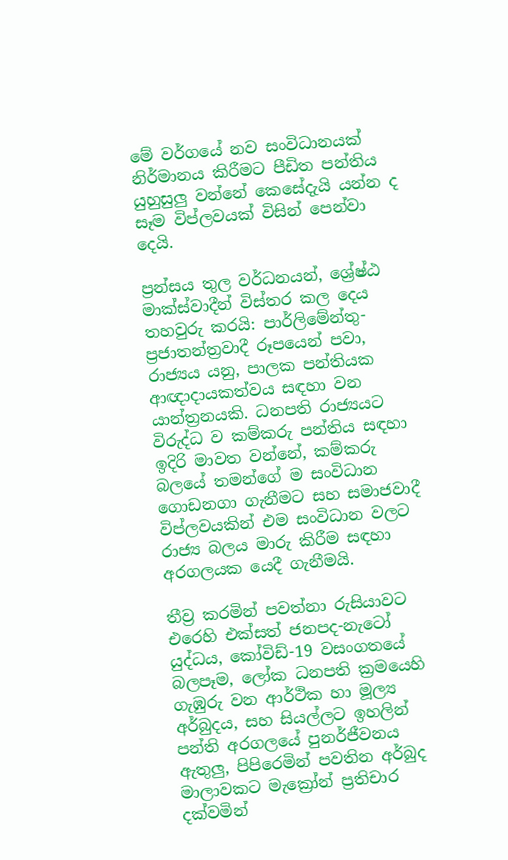මේ වර්ගයේ නව සංවිධානයක් නිර්මානය කිරීමට පීඩිත පන්තිය යුහුසුලු වන්නේ කෙසේදැයි යන්න ද සෑම විප්ලවයක් විසින් පෙන්වා දෙයි.

ප්‍රන්සය තුල වර්ධනයන්, ශ්‍රේෂ්ඨ මාක්ස්වාදීන් විස්තර කල දෙය තහවුරු කරයි: පාර්ලිමේන්තු-ප්‍රජාතන්ත්‍රවාදී රූපයෙන් පවා, රාජ්‍යය යනු, පාලක පන්තියක ආඥාදායකත්වය සඳහා වන යාන්ත්‍රනයකි. ධනපති රාජ්‍යයට විරුද්ධ ව කම්කරු පන්තිය සඳහා ඉදිරි මාවත වන්නේ, කම්කරු බලයේ තමන්ගේ ම සංවිධාන ගොඩනගා ගැනීමට සහ සමාජවාදී විප්ලවයකින් එම සංවිධාන වලට රාජ්‍ය බලය මාරු කිරීම සඳහා අරගලයක යෙදී ගැනීමයි.

තීව්‍ර කරමින් පවත්නා රුසියාවට එරෙහි එක්සත් ජනපද-නැටෝ යුද්ධය, කෝවිඩ්-19 වසංගතයේ බලපෑම, ලෝක ධනපති ක්‍රමයෙහි ගැඹුරු වන ආර්ථික හා මූල්‍ය අර්බුදය, සහ සියල්ලට ඉහලින් පන්ති අරගලයේ පුනර්ජීවනය ඇතුලු, පිපිරෙමින් පවතින අර්බුද මාලාවකට මැක්‍රෝන් ප්‍රතිචාර දක්වමින්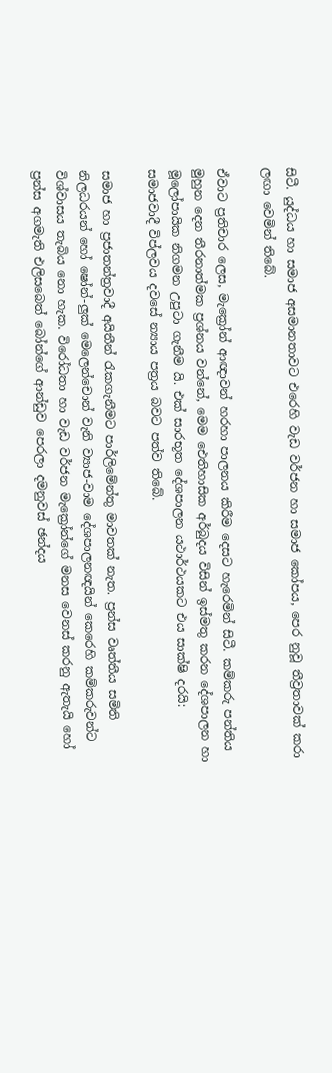සිටී. යුද්ධය හා සමාජ අසමානතාවට එරෙහි වැඩ වර්ජන හා සමාජ කෝපය, පෙර නුවූ තීව්‍රතාවක් කරා ලඟා වෙමින් තිබේ.

ඒවාට ප්‍රතිචාර ලෙස, මැක්‍රෝන් ආඥාවන් හරහා පාලනය කිරීම දෙසට හැරෙමින් සිටී. කම්කරු පන්තිය මුහුන දෙන තීරනාත්මක ප්‍රශ්නය වන්නේ, මෙම ඓතිහාසික අර්බුදය විසින් ඉස්මතු කරන දේශපාලන හා මූලෝපායික නිගමන උපුටා ගැනීම යි. එක් සාරභූත දේශපාලන යථාර්ථයකට එය සාක්ෂි දරයි: සමාජවාදී විප්ලවය දවසේ න්‍යාය පත්‍රය බවට පත්ව තිබේ.

සමාජ හා ප්‍රජාතන්ත්‍රවාදී අයිතීන් රැකගැනීමට පාර්ලිමේන්තු මාවතක් නැත. ප්‍රන්ස වෘත්තීය සමිති නිලධරයන් හෝ ෂෝන්-ලුක් මෙලෙන්චොන් වැනි ව්‍යාජ-වාම දේශපාලනඥයින් කෙරෙහි කම්කරුවන්ට විශ්වාසය තැබිය නො හැක. විරෝධතා හා වැඩ වර්ජන මැක්‍රෝන්ගේ මනස වෙනස් කරනු ඇතැයි හෝ ප්‍රන්ස අගමැති එලිසබෙත් බෝන්ගේ ආන්ඩුව පෙරලා දමනුවස් ඡන්දය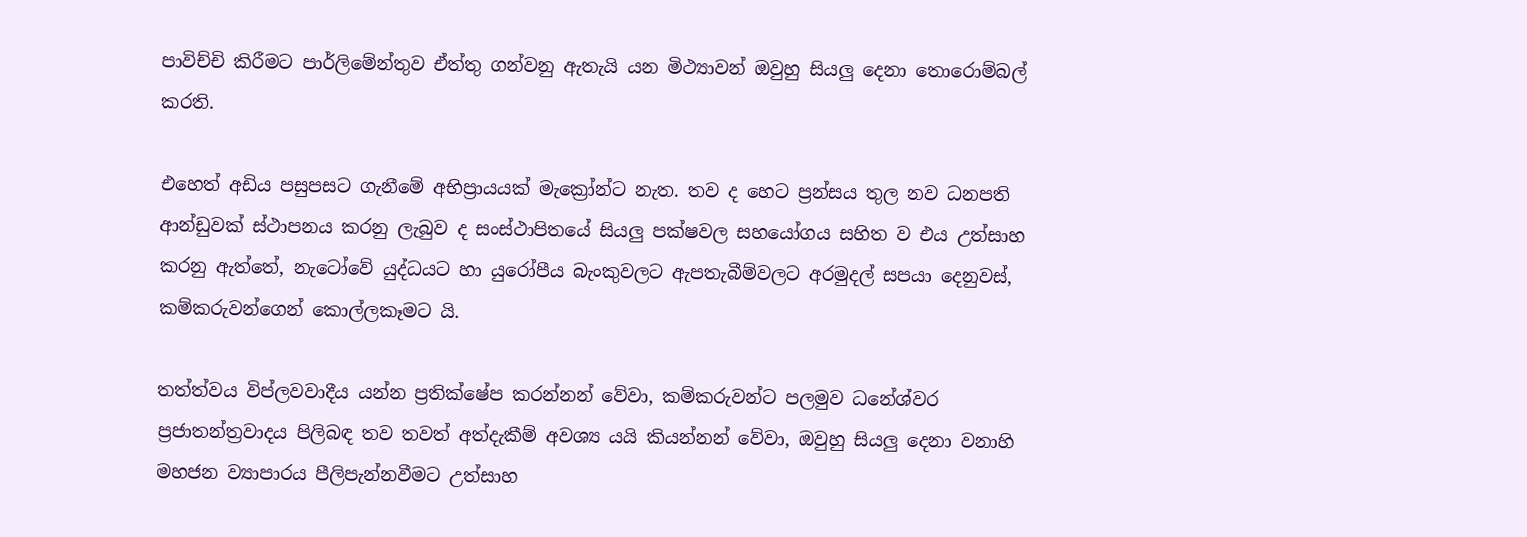පාවිච්චි කිරීමට පාර්ලිමේන්තුව ඒත්තු ගන්වනු ඇතැයි යන මිථ්‍යාවන් ඔවුහු සියලු දෙනා තොරොම්බල් කරති.

එහෙත් අඩිය පසුපසට ගැනීමේ අභිප්‍රායයක් මැක්‍රෝන්ට නැත. තව ද හෙට ප්‍රන්සය තුල නව ධනපති ආන්ඩුවක් ස්ථාපනය කරනු ලැබුව ද සංස්ථාපිතයේ සියලු පක්ෂවල සහයෝගය සහිත ව එය උත්සාහ කරනු ඇත්තේ, නැටෝවේ යුද්ධයට හා යුරෝපීය බැංකුවලට ඇපතැබීම්වලට අරමුදල් සපයා දෙනුවස්, කම්කරුවන්ගෙන් කොල්ලකෑමට යි.

තත්ත්වය විප්ලවවාදීය යන්න ප්‍රතික්ෂේප කරන්නන් වේවා, කම්කරුවන්ට පලමුව ධනේශ්වර ප්‍රජාතන්ත්‍රවාදය පිලිබඳ තව තවත් අත්දැකීම් අවශ්‍ය යයි කියන්නන් වේවා, ඔවුහු සියලු දෙනා වනාහි මහජන ව්‍යාපාරය පීලිපැන්නවීමට උත්සාහ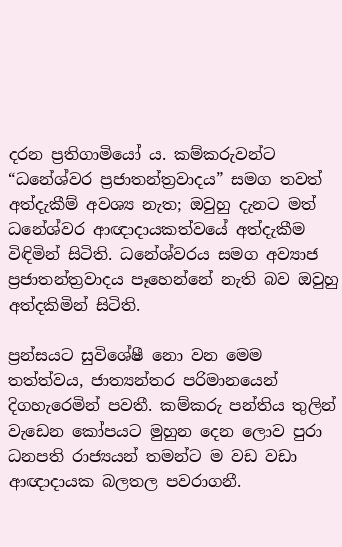දරන ප්‍රතිගාමියෝ ය. කම්කරුවන්ට “ධනේශ්වර ප්‍රජාතන්ත්‍රවාදය” සමග තවත් අත්දැකීම් අවශ්‍ය නැත; ඔවුහු දැනට මත් ධනේශ්වර ආඥාදායකත්වයේ අත්දැකීම විඳිමින් සිටිති. ධනේශ්වරය සමග අව්‍යාජ ප්‍රජාතන්ත්‍රවාදය පෑහෙන්නේ නැති බව ඔවුහු අත්දකිමින් සිටිති.

ප්‍රන්සයට සුවිශේෂී නො වන මෙම තත්ත්වය, ජාත්‍යන්තර පරිමානයෙන් දිගහැරෙමින් පවතී. කම්කරු පන්තිය තුලින් වැඩෙන කෝපයට මුහුන දෙන ලොව පුරා ධනපති රාජ්‍යයන් තමන්ට ම වඩ වඩා ආඥාදායක බලතල පවරාගනී.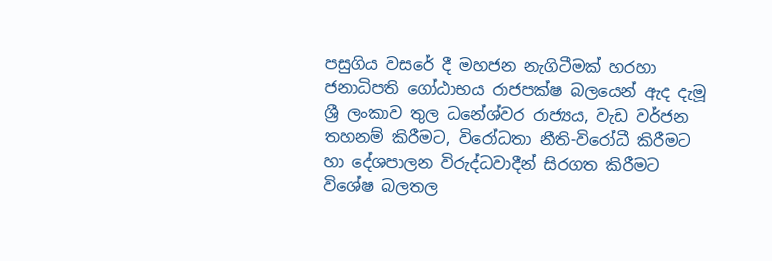පසුගිය වසරේ දී මහජන නැගිටීමක් හරහා ජනාධිපති ගෝඨාභය රාජපක්ෂ බලයෙන් ඇද දැමූ ශ්‍රී ලංකාව තුල ධනේශ්වර රාජ්‍යය, වැඩ වර්ජන තහනම් කිරීමට, විරෝධතා නීති-විරෝධී කිරීමට හා දේශපාලන විරුද්ධවාදීන් සිරගත කිරීමට විශේෂ බලතල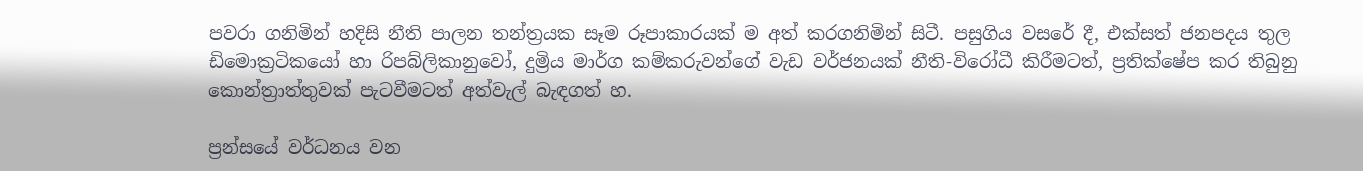පවරා ගනිමින් හදිසි නීති පාලන තන්ත්‍රයක සෑම රූපාකාරයක් ම අත් කරගනිමින් සිටී. පසුගිය වසරේ දී, එක්සත් ජනපදය තුල ඩිමොක්‍රටිකයෝ හා රිපබ්ලිකානුවෝ, දුම්‍රිය මාර්ග කම්කරුවන්ගේ වැඩ වර්ජනයක් නීති-විරෝධී කිරීමටත්, ප්‍රතික්ෂේප කර තිබුනු කොන්ත්‍රාත්තුවක් පැටවීමටත් අත්වැල් බැඳගත් හ.

ප්‍රන්සයේ වර්ධනය වන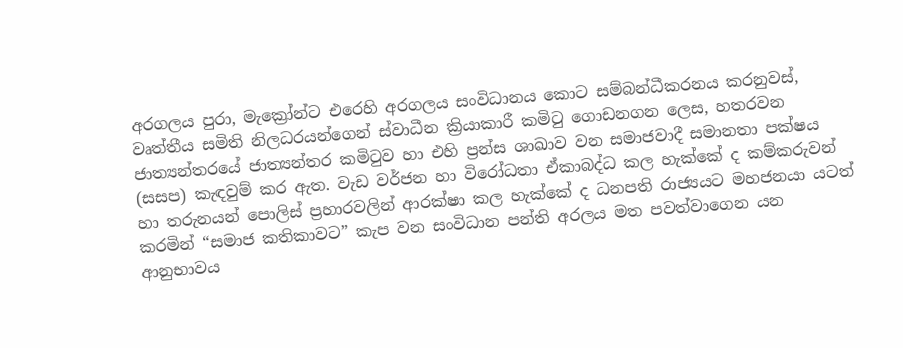අරගලය පුරා, මැක්‍රෝන්ට එරෙහි අරගලය සංවිධානය කොට සම්බන්ධීකරනය කරනුවස්, වෘත්තීය සමිති නිලධරයන්ගෙන් ස්වාධීන ක්‍රියාකාරී කමිටු ගොඩනගන ලෙස, හතරවන ජාත්‍යන්තරයේ ජාත්‍යන්තර කමිටුව හා එහි ප්‍රන්ස ශාඛාව වන සමාජවාදී සමානතා පක්ෂය (සසප) කැඳවුම් කර ඇත. වැඩ වර්ජන හා විරෝධතා ඒකාබද්ධ කල හැක්කේ ද කම්කරුවන් හා තරුනයන් පොලිස් ප්‍රහාරවලින් ආරක්ෂා කල හැක්කේ ද ධනපති රාජ්‍යයට මහජනයා යටත් කරමින් “සමාජ කතිකාවට” කැප වන සංවිධාන පන්ති අරලය මත පවත්වාගෙන යන ආනුභාවය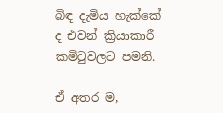බිඳ දැමිය හැක්කේ ද එවන් ක්‍රියාකාරී කමිටුවලට පමනි.

ඒ අතර ම,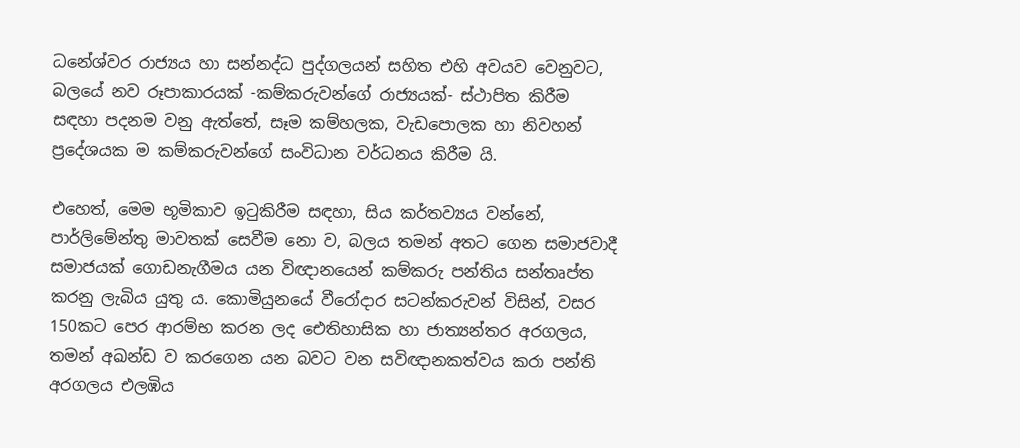ධනේශ්වර රාජ්‍යය හා සන්නද්ධ පුද්ගලයන් සහිත එහි අවයව වෙනුවට, බලයේ නව රූපාකාරයක් -කම්කරුවන්ගේ රාජ්‍යයක්- ස්ථාපිත කිරීම සඳහා පදනම වනු ඇත්තේ, සෑම කම්හලක, වැඩපොලක හා නිවහන් ප්‍රදේශයක ම කම්කරුවන්ගේ සංවිධාන වර්ධනය කිරීම යි.

එහෙත්, මෙම භූමිකාව ඉටුකිරීම සඳහා, සිය කර්තව්‍යය වන්නේ, පාර්ලිමේන්තු මාවතක් සෙවීම නො ව, බලය තමන් අතට ගෙන සමාජවාදී සමාජයක් ගොඩනැගීමය යන විඥානයෙන් කම්කරු පන්තිය සන්තෘප්ත කරනු ලැබිය යුතු ය. කොමියුනයේ වීරෝදාර සටන්කරුවන් විසින්, වසර 150කට පෙර ආරම්භ කරන ලද ඓතිහාසික හා ජාත්‍යන්තර අරගලය, තමන් අඛන්ඩ ව කරගෙන යන බවට වන සවිඥානකත්වය කරා පන්ති අරගලය එලඹිය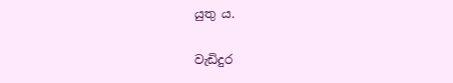යුතු ය.

වැඩිදුර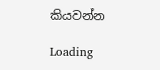කියවන්න

Loading